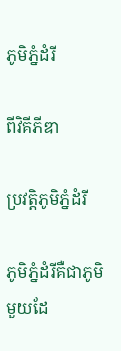ភូមិភ្នំដំរី

ពីវិគីភីឌា

ប្រវត្តិភូមិភ្នំដំរី

ភូមិភ្នំដំរីគឺជាភូមិមួយដែ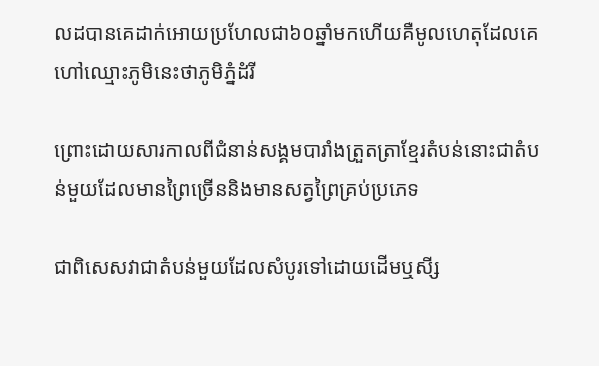លដបានគេដាក់អោយប្រហែលជា៦០ឆ្នាំមកហើយគឺមូលហេតុដែលគេហៅឈ្មោះភូមិនេះថាភូមិភ្នំដំរី

ព្រោះដោយសារកាលពីជំនាន់សង្គមបារាំងត្រួតត្រាខែ្មរតំបន់នោះជាតំបន់មួយដែលមានព្រៃច្រើននិងមានសត្វព្រៃគ្រប់ប្រភេទ

ជាពិសេសវាជាតំបន់មួយដែលសំបូរទៅដោយដើមឬសី្ស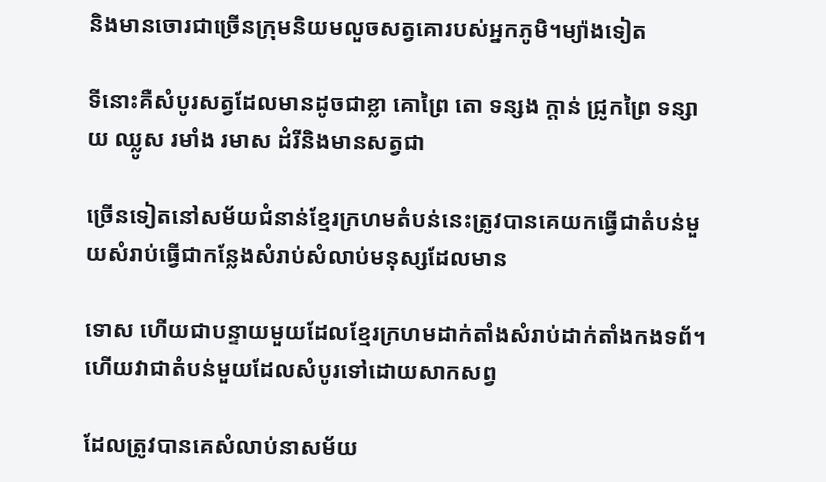និងមានចោរជាច្រើនក្រុមនិយមលួចសត្វគោរបស់អ្នកភូមិ។ម្យ៉ាងទៀត

ទីនោះគឺសំបូរសត្វដែលមានដូចជាខ្លា គោព្រៃ តោ ទន្សង ក្តាន់ ជ្រូកព្រៃ ទន្សាយ ឈ្លូស រមាំង រមាស ដំរីនិងមានសត្វជា

ច្រើនទៀតនៅសម័យជំនាន់ខ្មែរក្រហមតំបន់នេះត្រូវបានគេយកធ្វើជាតំបន់មួយសំរាប់ធ្វើជាកន្លែងសំរាប់សំលាប់មនុស្សដែលមាន

ទោស ហើយជាបន្ទាយមួយដែលខ្មែរក្រហមដាក់តាំងសំរាប់ដាក់តាំងកងទព័។ ហើយវាជាតំបន់មួយដែលសំបូរទៅដោយសាកសព្វ

ដែលត្រូវបានគេសំលាប់នាសម័យ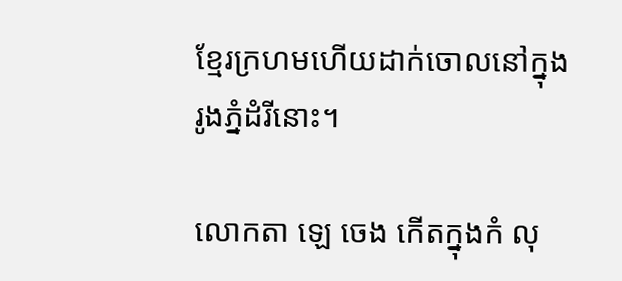ខ្មែរក្រហមហើយដាក់ចោលនៅក្នុងរូងភ្នំដំរីនេាះ។

លោកតា ឡេ ចេង កើតក្នុងកំ លុ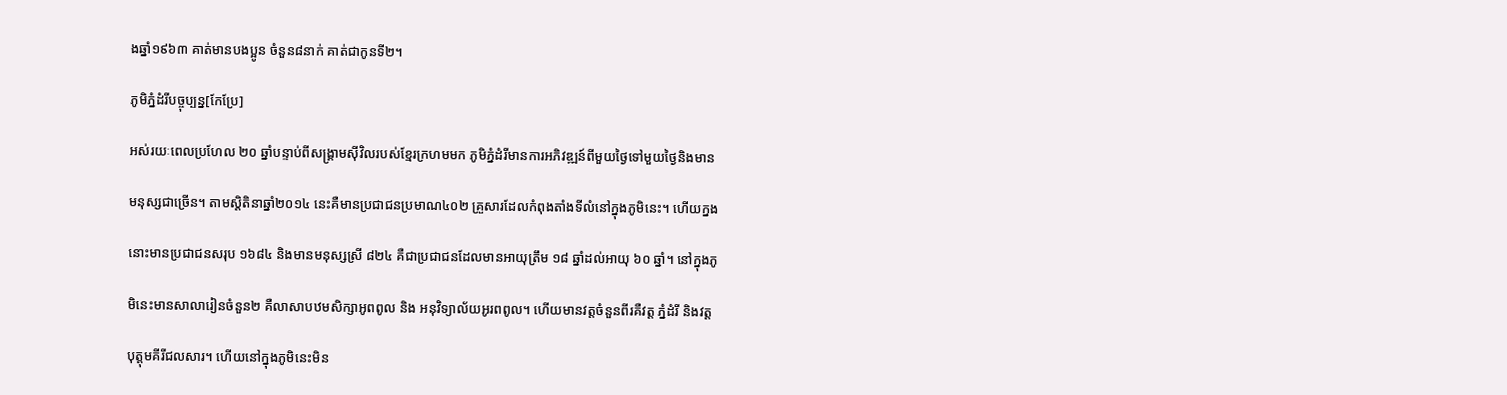ងឆ្នាំ១៩៦៣ គាត់មានបងប្អូន ចំនួន៨នាក់ គាត់ជាកូនទី២។

ភូមិភ្នំដំរីបច្ចុប្បន្ន[កែប្រែ]

អស់រយៈពេលប្រហែល ២០ ឆ្នាំបន្ទាប់ពីសង្គ្រាមស៊ីវិលរបស់ខ្មែរក្រហមមក ភូមិភ្នំដំរីមានការអភិវឌ្ឍន៍ពីមួយថ្ងៃទៅមួយថ្ងៃនិងមាន

មនុស្សជាច្រើន។ តាមស្តិតិនាឆ្នាំ២០១៤ នេះគឺមានប្រជាជនប្រមាណ៤០២ គ្រួសារដែលកំពុងតាំងទីលំនៅក្នុងភូមិនេះ។ ហើយក្នង

នេាះមានប្រជាជនសរុប ១៦៨៤ និងមានមនុស្សស្រី ៨២៤ គឺជាប្រជាជនដែលមានអាយុត្រឹម ១៨ ឆ្នាំដល់អាយុ ៦០ ឆ្នាំ។ នៅក្នុងភូ

មិនេះមានសាលារៀនចំនួន២ គឺលាសាបឋមសិក្សាអូពពូល និង អនុវិទ្យាល័យអូរពពូល។ ហើយមានវត្តចំនួនពីរគឺវត្ត ភ្នំដំរី និងវត្ត

បុត្តុមគីរីជលសារ។ ហើយនៅក្នុងភូមិនេះមិន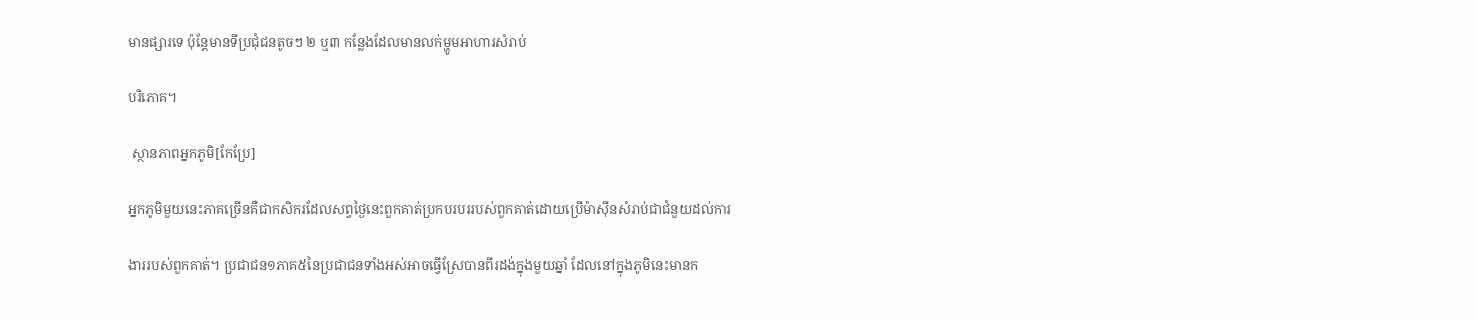មានផ្សារទេ ប៉ុន្តែមានទីប្រជុំជនតូចៗ ២ ឬ៣ កន្លែងដែលមានលក់ម្ហូមអាហារសំរាប់

បរិភោគ។

 ស្ថានភាពអ្នកភូមិ[កែប្រែ]

អ្នកភូមិមួយនេះភាគច្រើនគឺជាកសិករដែលសព្វថ្ងៃនេះពួកគាត់ប្រកបរបររបស់ពួកគាត់ដោយប្រើម៉ាស៊ីនសំរាប់ជាជំនួយដល់ការ

ងាររបស់ពួកគាត់។ ប្រជាជន១ភាគ៥នៃប្រជាជនទាំងអស់អាចធ្វើស្រែបានពីរដង់ក្នុងមួយឆ្នាំ ដែលនៅក្នុងភូមិនេះមានក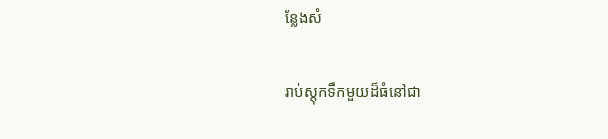ន្លែងសំ

រាប់ស្តុកទឹកមួយដ៏ធំនៅជា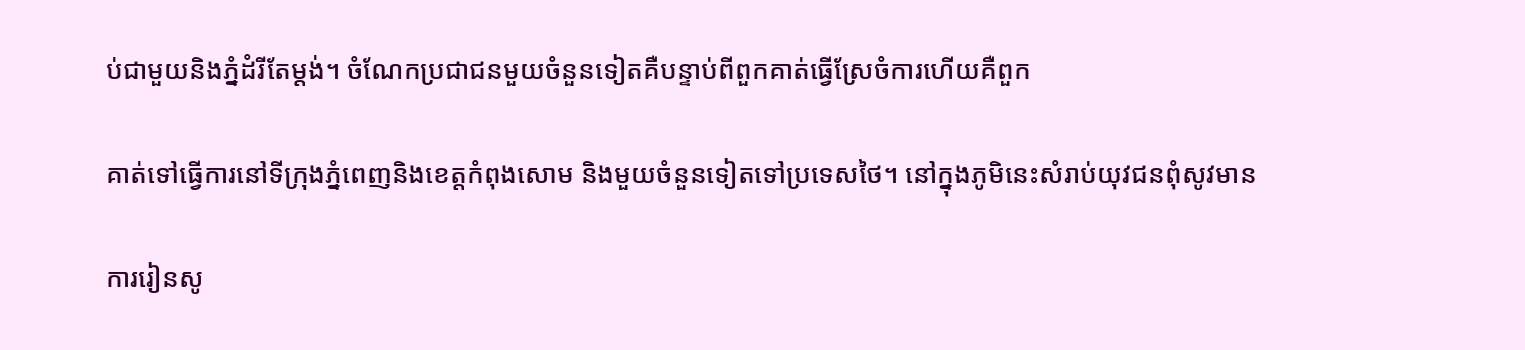ប់ជាមួយនិងភ្នំដំរីតែម្តង់។ ចំណែកប្រជាជនមួយចំនួនទៀតគឺបន្ទាប់ពីពួកគាត់ធ្វើស្រែចំការហើយគឺពួក

គាត់ទៅធ្វើការនៅទីក្រុងភ្នំពេញនិងខេត្តកំពុងសោម និងមួយចំនួនទៀតទៅប្រទេសថៃ។ នៅក្នុងភូមិនេះសំរាប់យុវជនពុំសូវមាន

ការរៀនសូ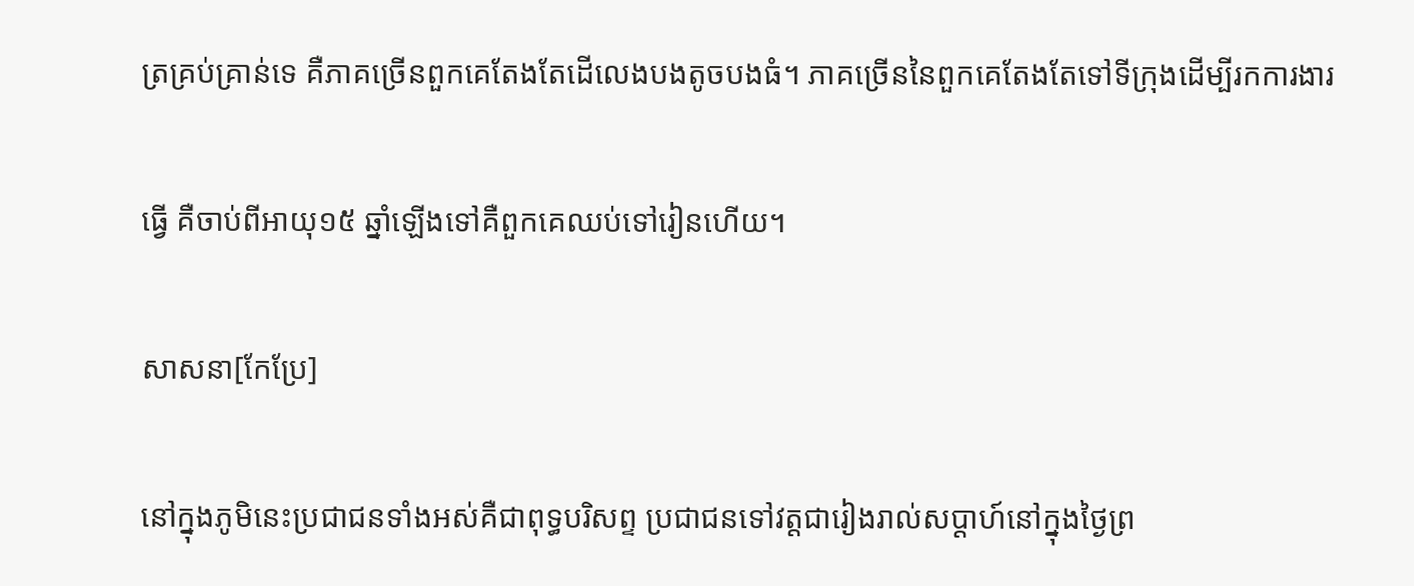ត្រគ្រប់គ្រាន់ទេ គឺភាគច្រើនពួកគេតែងតែដើលេងបងតូចបងធំ។ ភាគច្រើននៃពួកគេតែងតែទៅទីក្រុងដើម្បីរកការងារ

ធ្វើ គឺចាប់ពីអាយុ១៥ ឆ្នាំឡើងទៅគឺពួកគេឈប់ទៅរៀនហើយ។

សាសនា[កែប្រែ]

នៅក្នុងភូមិនេះប្រជាជនទាំងអស់គឺជាពុទ្ធបរិសព្ទ ប្រជាជនទៅវត្តជារៀងរាល់សប្តាហ៍នៅក្នុងថ្ងៃព្រ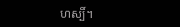ហស្បិ៍។